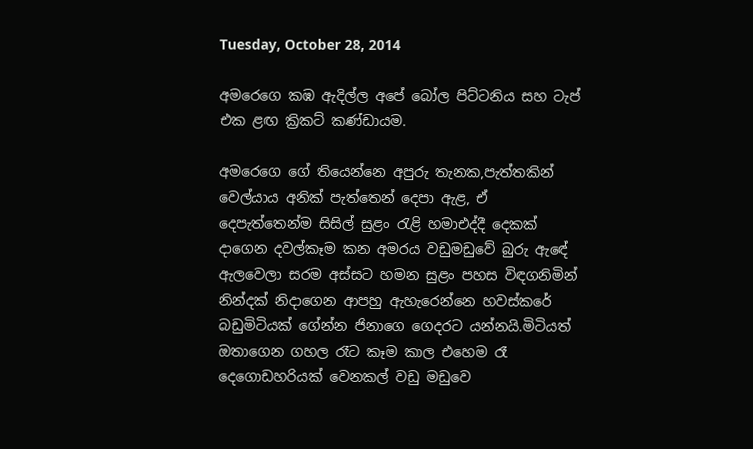Tuesday, October 28, 2014

අමරෙගෙ කඹ ඇදිල්ල අපේ බෝල පිට්ටනිය සහ ටැප් එක ළඟ ක්‍රිකට් කණ්ඩායම.

අමරෙගෙ ගේ තියෙන්නෙ අපුරු තැනක,පැත්තකින් වෙල්යාය අනික් පැත්තෙන් දෙපා ඇළ, ඒ දෙපැත්තෙන්ම සිසිල් සුළං රැළි හමාඑද්දී දෙකක් දාගෙන දවල්කෑම කන අමරය වඩුමඩුවේ බුරු ඇඳේ ඇලවෙලා සරම අස්සට හමන සුළං පහස විඳගනිමින් නින්දක් නිදාගෙන ආපහු ඇහැරෙන්නෙ හවස්කරේ බඩුමිටියක් ගේන්න ජිනාගෙ ගෙදරට යන්නයි.මිටියත් ඔතාගෙන ගහල රෑට කෑම කාල එහෙම රෑ දෙගොඩහරියක් වෙනකල් වඩු මඩුවෙ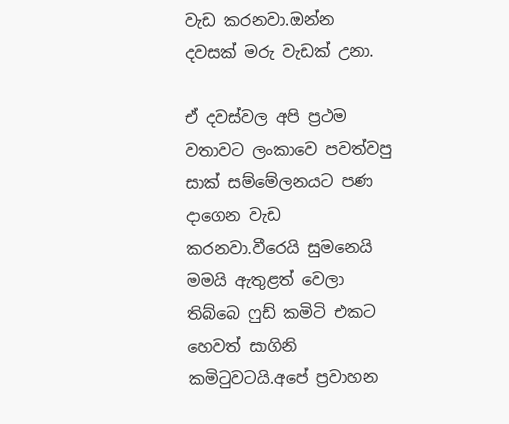වැඩ කරනවා.ඔන්න දවසක් මරු වැඩක් උනා.

ඒ දවස්වල අපි ප්‍රථම වතාවට ලංකාවෙ පවත්වපු සාක් සම්මේලනයට පණ දාගෙන වැඩ කරනවා.වීරෙයි සුමනෙයි මමයි ඇතුළත් වෙලා තිබ්බෙ ෆුඩ් කමිටි එකට හෙවත් සාගිනි කමිටුවටයි.අපේ ප්‍රවාහන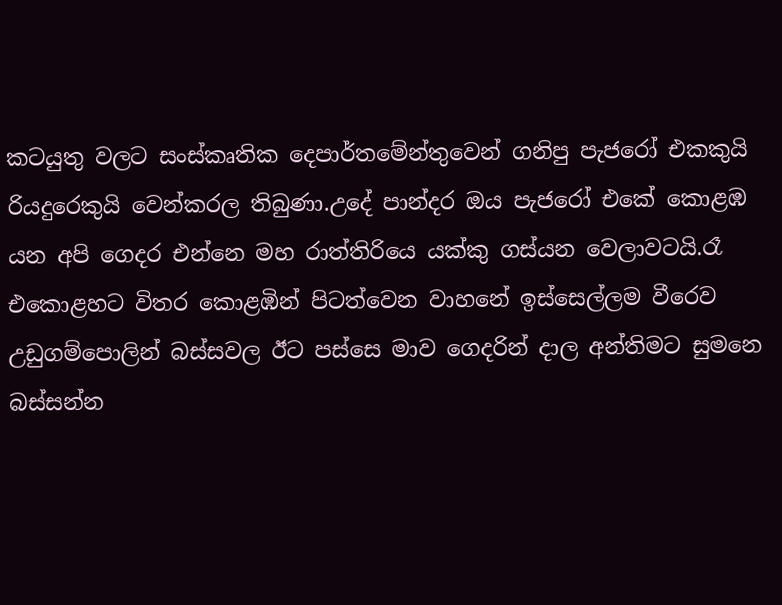කටයුතු වලට සංස්කෘතික දෙපාර්තමේන්තුවෙන් ගනිපු පැජරෝ එකකුයි රියදුරෙකුයි වෙන්කරල තිබුණා.උදේ පාන්දර ඔය පැජරෝ එකේ කොළඹ යන අපි ගෙදර එන්නෙ මහ රාත්තිරියෙ යක්කු ගස්යන වෙලාවටයි.රෑ එකොළහට විතර කොළඹින් පිටත්වෙන වාහනේ ඉස්සෙල්ලම වීරෙව උඩුගම්පොලින් බස්සවල ඊට පස්සෙ මාව ගෙදරින් දාල අන්තිමට සුමනෙ බස්සන්න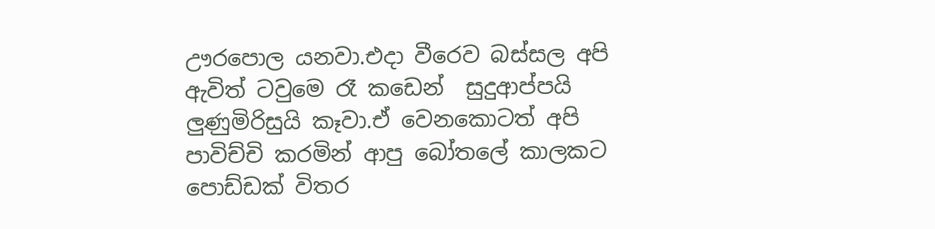ඌරපොල යනවා.එදා වීරෙව බස්සල අපි ඇවිත් ටවුමෙ රෑ කඩෙන්  සුදුආප්පයි ලුණුමිරිසුයි කෑවා.ඒ වෙනකොටත් අපි පාවිච්චි කරමින් ආපු බෝතලේ කාලකට පොඩ්ඩක් විතර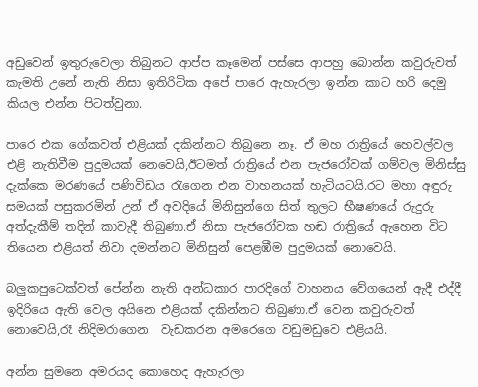අඩුවෙන් ඉතුරුවෙලා තිබුනට ආප්ප කෑමෙන් පස්සෙ ආපහු බොන්න කවුරුවත් කැමති උනේ නැති නිසා ඉතිරිටික අපේ පාරෙ ඇහැරලා ඉන්න කාට හරි දෙමු කියල එන්න පිටත්වුනා.

පාරෙ එක ගේකවත් එළියක් දකින්නට තිබුනෙ නෑ. ඒ මහ රාත්‍රියේ හෙවල්වල එළි නැතිවීම පුදුමයක් නෙවෙයි,ඊටමත් රාත්‍රියේ එන පැජරෝවක් ගම්වල මිනිස්සු දැක්කෙ මරණයේ පණිවිඩය රැගෙන එන වාහනයක් හැටියටයි.රට මහා අඳුරු සමයක් පසුකරමින් උන් ඒ අවදියේ මිනිසුන්ගෙ සිත් තුලට භීෂණයේ රුදුරු අත්දැකීම් තදින් කාවැදී තිබුණා.ඒ නිසා පැජරෝවක හඬ රාත්‍රියේ ඇහෙන විට තියෙන එළියත් නිවා දමන්නට මිනිසුන් පෙළඹීම පුදුමයක් නොවෙයි.

බලුකපුටෙක්වත් පේන්න නැති අන්ධකාර පාරදිගේ වාහනය වේගයෙන් ඇදී එද්දී ඉදිරියෙ ඇති වෙල අයිනෙ එළියක් දකින්නට තිබුණා.ඒ වෙන කවුරුවත් නොවෙයි,රෑ නිදිමරාගෙන  වැඩකරන අමරෙගෙ වඩුමඩුවෙ එළියයි.

අන්න සුමනෙ අමරයද කොහෙද ඇහැරලා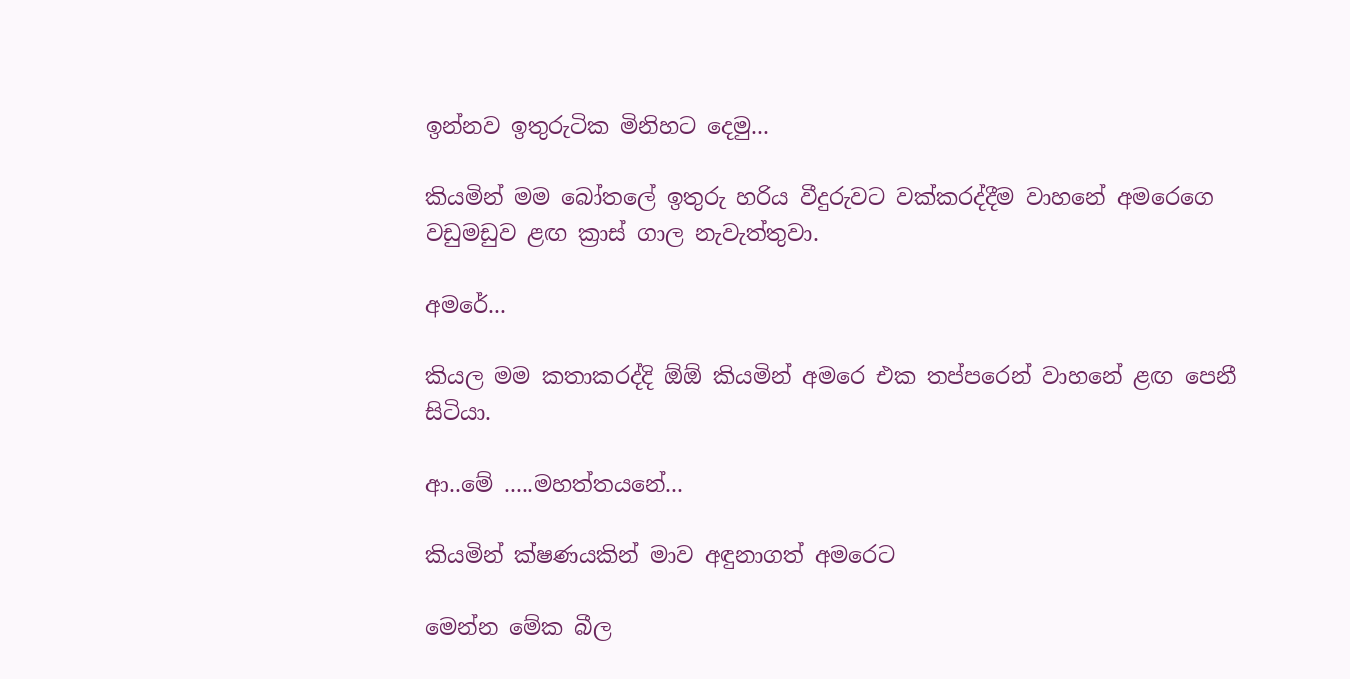ඉන්නව ඉතුරුටික මිනිහට දෙමු...

කියමින් මම බෝතලේ ඉතුරු හරිය වීදුරුවට වක්කරද්දීම වාහනේ අමරෙගෙ වඩුමඩුව ළඟ ක්‍රාස් ගාල නැවැත්තුවා.

අමරේ...

කියල මම කතාකරද්දි ඕඕ කියමින් අමරෙ එක තප්පරෙන් වාහනේ ළඟ පෙනී සිටියා.

ආ..මේ .....මහත්තයනේ...

කියමින් ක්ෂණයකින් මාව අඳුනාගත් අමරෙට

මෙන්න මේක බීල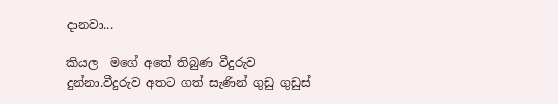දානවා...

කියල  මගේ අතේ තිබුණ වීදුරුව දුන්නා.වීදුරුව අතට ගත් සැණින් ගුඩු ගුඩුස්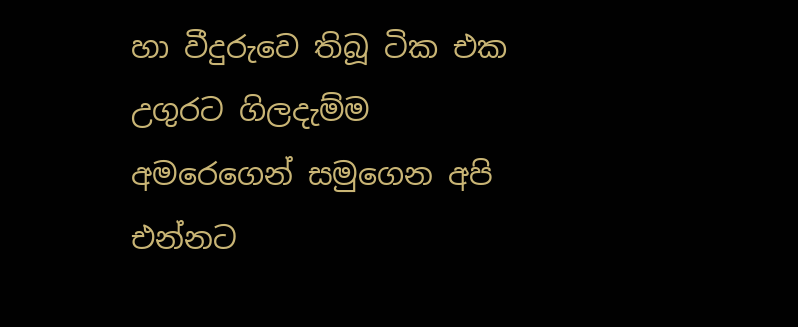හා වීදුරුවෙ තිබූ ටික එක උගුරට ගිලදැම්ම අමරෙගෙන් සමුගෙන අපි එන්නට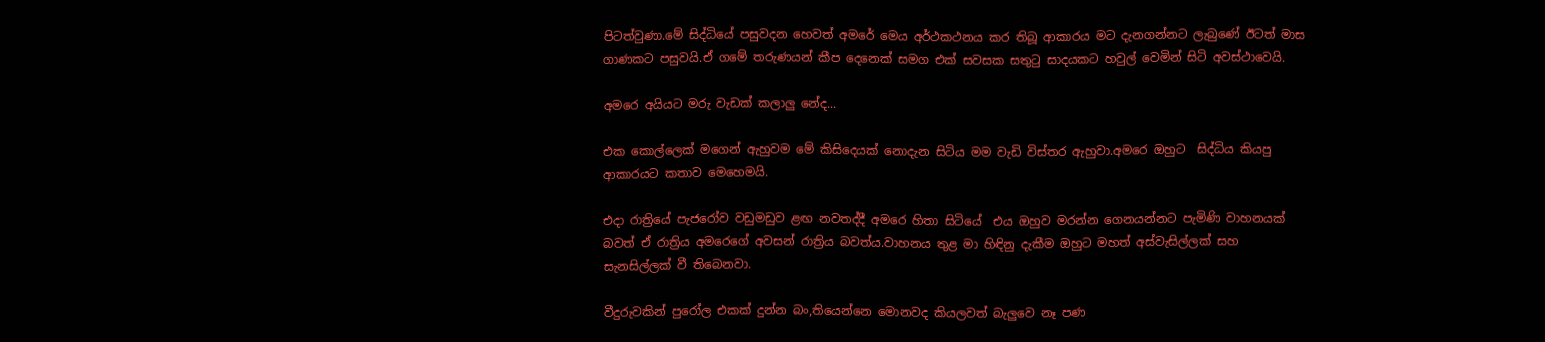පිටත්වුණා.මේ සිද්ධියේ පසුවදන හෙවත් අමරේ මෙය අර්ථකථනය කර තිබූ ආකාරය මට දැනගන්නට ලැබුණේ ඊටත් මාස ගාණකට පසුවයි.ඒ ගමේ තරුණයන් කීප දෙනෙක් සමග එක් සවසක සතුටු සාදයකට හවුල් වෙමින් සිටි අවස්ථාවෙයි.

අමරෙ අයියට මරු වැඩක් කලාලු නේද...

එක කොල්ලෙක් මගෙන් ඇහුවම මේ කිසිදෙයක් නොදැන සිටිය මම වැඩි විස්තර ඇහුවා.අමරෙ ඔහුට  සිද්ධිය කියපු  ආකාරයට කතාව මෙහෙමයි.

එදා රාත්‍රියේ පැජරෝව වඩුමඩුව ළඟ නවතද්දී අමරෙ හිතා සිටියේ  එය ඔහුව මරන්න ගෙනයන්නට පැමිණි වාහනයක් බවත් ඒ රාත්‍රිය අමරෙගේ අවසන් රාත්‍රිය බවත්ය.වාහනය තුළ මා හිඳිනු දැකීම ඔහුට මහත් අස්වැසිල්ලක් සහ සැනසිල්ලක් වී තිබෙනවා.

වීදුරුවකින් පුරෝල එකක් දුන්න බං,තියෙන්නෙ මොනවද කියලවත් බැලුවෙ නෑ පණ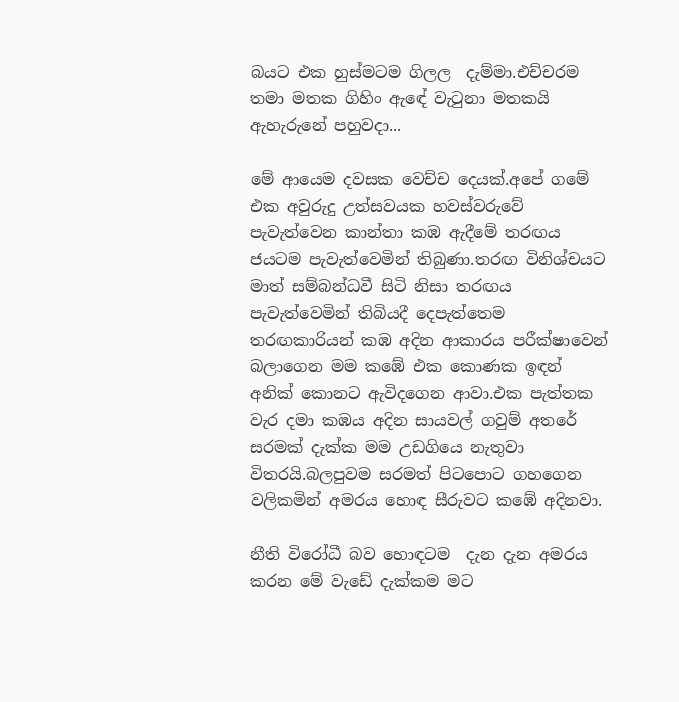බයට එක හුස්මටම ගිලල  දැම්මා.එච්චරම තමා මතක ගිහිං ඇඳේ වැටුනා මතකයි ඇහැරුනේ පහුවදා...

මේ ආයෙම දවසක වෙච්ච දෙයක්.අපේ ගමේ එක අවුරුදු උත්සවයක හවස්වරුවේ පැවැත්වෙන කාන්තා කඹ ඇදීමේ තරඟය ජයටම පැවැත්වෙමින් තිබුණා.තරඟ විනිශ්චයට මාත් සම්බන්ධවී සිටි නිසා තරඟය පැවැත්වෙමින් තිබියදී දෙපැත්තෙම තරඟකාරියන් කඹ අදින ආකාරය පරීක්ෂාවෙන් බලාගෙන මම කඹේ එක කොණක ඉඳන් අනික් කොනට ඇවිදගෙන ආවා.එක පැත්තක වැර දමා කඹය අදින සායවල් ගවුම් අතරේ සරමක් දැක්ක මම උඩගියෙ නැතුවා විතරයි.බලපුවම සරමත් පිටපොට ගහගෙන වලිකමින් අමරය හොඳ සීරුවට කඹේ අදිනවා.

නීති විරෝධී බව හොඳටම  දැන දැන අමරය කරන මේ වැඩේ දැක්කම මට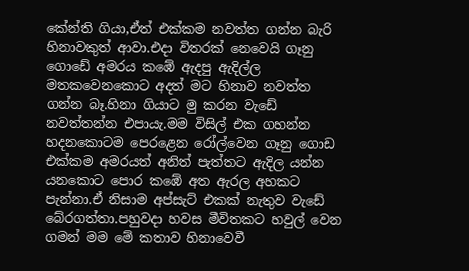කේන්ති ගියා,ඒත් එක්කම නවත්ත ගන්න බැරි හිනාවකුත් ආවා.එදා විතරක් නෙවෙයි ගෑනු ගොඩේ අමරය කඹේ ඇදපු ඇදිල්ල මතකවෙනකොට අදත් මට හිනාව නවත්ත ගන්න බෑ.හිනා ගියාට මු කරන වැඩේ නවත්තන්න එපායැ.මම විසිල් එක ගහන්න හදනකොටම පෙරළෙන රෝල්වෙන ගෑනු ගොඩ එක්කම අමරයත් අනිත් පැත්තට ඇදිල යන්න යනකොට පොර කඹේ අත ඇරල අහකට පැන්නා.ඒ නිසාම අප්සැට් එකක් නැතුව වැඩේ බේරගත්තා.පහුවදා හවස මීවිතකට හවුල් වෙන ගමන් මම මේ කතාව හිනාවෙවී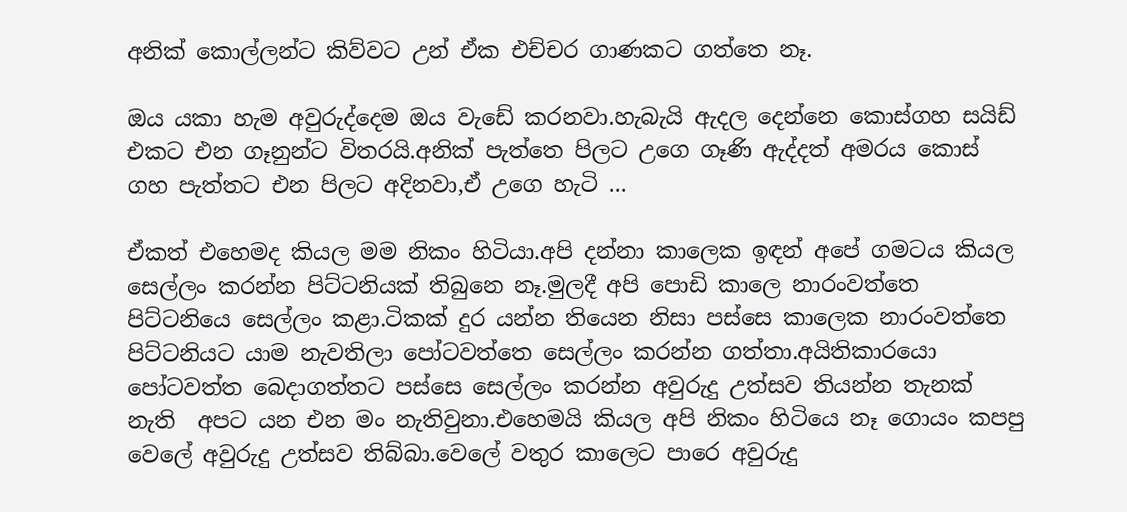අනික් කොල්ලන්ට කිව්වට උන් ඒක එච්චර ගාණකට ගත්තෙ නෑ.

ඔය යකා හැම අවුරුද්දෙම ඔය වැඩේ කරනවා.හැබැයි ඇදල දෙන්නෙ කොස්ගහ සයිඩ් එකට එන ගෑනුන්ට විතරයි.අනික් පැත්තෙ පිලට උගෙ ගෑණි ඇද්දත් අමරය කොස් ගහ පැත්තට එන පිලට අදිනවා,ඒ උගෙ හැටි ...

ඒකත් එහෙමද කියල මම නිකං හිටියා.අපි දන්නා කාලෙක ඉඳන් අපේ ගමටය කියල සෙල්ලං කරන්න පිට්ටනියක් තිබුනෙ නෑ.මුලදී අපි පොඩි කාලෙ නාරංවත්තෙ පිට්ටනියෙ සෙල්ලං කළා.ටිකක් දුර යන්න තියෙන නිසා පස්සෙ කාලෙක නාරංවත්තෙ පිට්ටනියට යාම නැවතිලා පෝටවත්තෙ සෙල්ලං කරන්න ගත්තා.අයිතිකාරයො පෝටවත්ත බෙදාගත්තට පස්සෙ සෙල්ලං කරන්න අවුරුදු උත්සව තියන්න තැනක් නැති  අපට යන එන මං නැතිවුනා.එහෙමයි කියල අපි නිකං හිටියෙ නෑ ගොයං කපපු වෙලේ අවුරුදු උත්සව තිබ්බා.වෙලේ වතුර කාලෙට පාරෙ අවුරුදු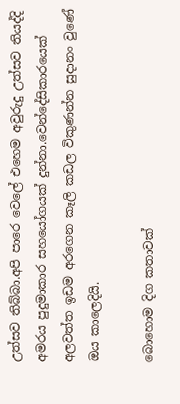උත්සව තිබ්බා.අපි පාරෙ වෙලේ එහෙම අවුරුදු උත්සව තියද්දි අමරය පුදුමාකාර සහයෝගයක් දුන්නා.වෙන්දේසිකාරයෙක් අලවත්ත ඉඩම අරගෙන කෑලි කඩල විකුණන්න සුදානං වුණේ ඔය කාලෙදියි.

බොහොම දිග කතාවක්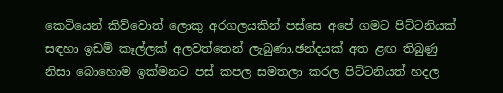කෙටියෙන් කිව්වොත් ලොකු අරගලයකින් පස්සෙ අපේ ගමට පිට්ටනියක් සඳහා ඉඩම් කෑල්ලක් අලවත්තෙන් ලැබුණා.ඡන්දයක් අත ළඟ තිබුණු නිසා බොහොම ඉක්මනට පස් කපල සමතලා කරල පිට්ටනියත් හදල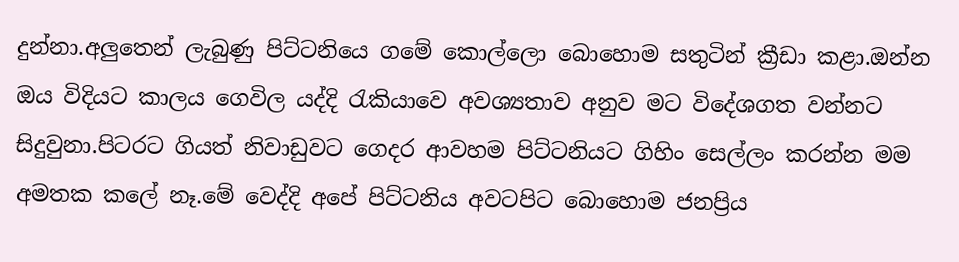දුන්නා.අලුතෙන් ලැබුණු පිට්ටනියෙ ගමේ කොල්ලො බොහොම සතුටින් ක්‍රීඩා කළා.ඔන්න ඔය විදියට කාලය ගෙවිල යද්දි රැකියාවෙ අවශ්‍යතාව අනුව මට විදේශගත වන්නට සිදුවුනා.පිටරට ගියත් නිවාඩුවට ගෙදර ආවහම පිට්ටනියට ගිහිං සෙල්ලං කරන්න මම අමතක කලේ නෑ.මේ වෙද්දි අපේ පිට්ටනිය අවටපිට බොහොම ජනප්‍රිය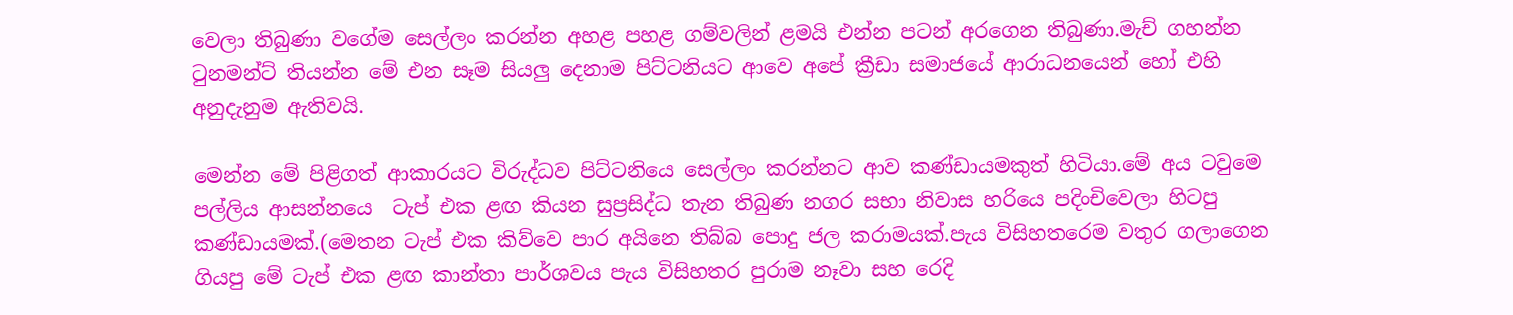වෙලා තිබුණා වගේම සෙල්ලං කරන්න අහළ පහළ ගම්වලින් ළමයි එන්න පටන් අරගෙන තිබුණා.මැච් ගහන්න ටුනමන්ට් තියන්න මේ එන සෑම සියලු දෙනාම පිට්ටනියට ආවෙ අපේ ක්‍රීඩා සමාජයේ ආරාධනයෙන් හෝ එහි අනුදැනුම ඇතිවයි.

මෙන්න මේ පිළිගත් ආකාරයට විරුද්ධව පිට්ටනියෙ සෙල්ලං කරන්නට ආව කණ්ඩායමකුත් හිටියා.මේ අය ටවුමෙ පල්ලිය ආසන්නයෙ  ටැප් එක ළඟ කියන සුප්‍රසිද්ධ තැන තිබුණ නගර සභා නිවාස හරියෙ පදිංචිවෙලා හිටපු කණ්ඩායමක්.(මෙතන ටැප් එක කිව්වෙ පාර අයිනෙ තිබ්බ පොදු ජල කරාමයක්.පැය විසිහතරෙම වතුර ගලාගෙන ගියපු මේ ටැප් එක ළඟ කාන්තා පාර්ශවය පැය විසිහතර පුරාම නෑවා සහ රෙදි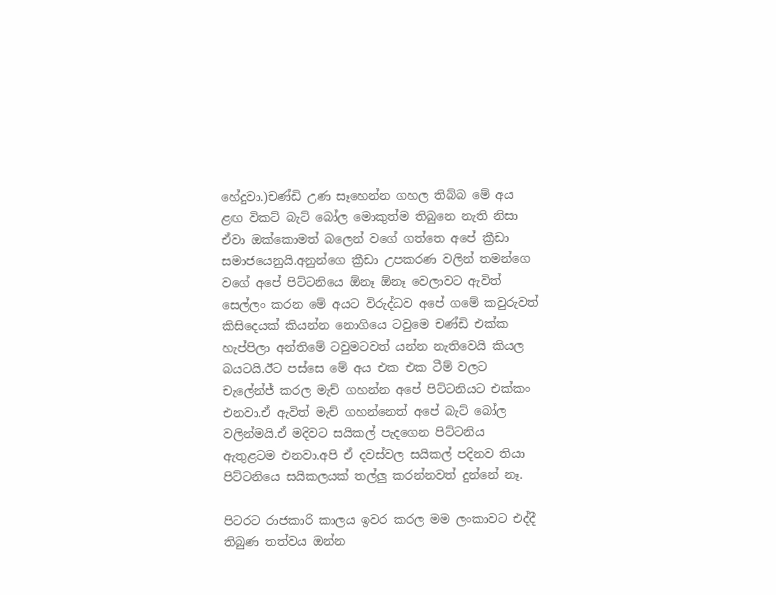හේදුවා.)චණ්ඩි උණ සෑහෙන්න ගහල තිබ්බ මේ අය ළඟ විකට් බැට් බෝල මොකුත්ම තිබුනෙ නැති නිසා ඒවා ඔක්කොමත් බලෙන් වගේ ගත්තෙ අපේ ක්‍රීඩා සමාජයෙනුයි.අනුන්ගෙ ක්‍රීඩා උපකරණ වලින් තමන්ගෙ වගේ අපේ පිට්ටනියෙ ඕනෑ ඕනෑ වෙලාවට ඇවිත් සෙල්ලං කරන මේ අයට විරුද්ධව අපේ ගමේ කවුරුවත් කිසිදෙයක් කියන්න නොගියෙ ටවුමෙ චණ්ඩි එක්ක හැප්පිලා අන්තිමේ ටවුමටවත් යන්න නැතිවෙයි කියල බයටයි.ඊට පස්සෙ මේ අය එක එක ටීම් වලට චැලේන්ජ් කරල මැච් ගහන්න අපේ පිට්ටනියට එක්කං එනවා.ඒ ඇවිත් මැච් ගහන්නෙත් අපේ බැට් බෝල වලින්මයි.ඒ මදිවට සයිකල් පැදගෙන පිට්ටනිය ඇතුළටම එනවා.අපි ඒ දවස්වල සයිකල් පදිනව තියා පිට්ටනියෙ සයිකලයක් තල්ලු කරන්නවත් දුන්නේ නෑ.

පිටරට රාජකාරි කාලය ඉවර කරල මම ලංකාවට එද්දී තිබුණ තත්වය ඔන්න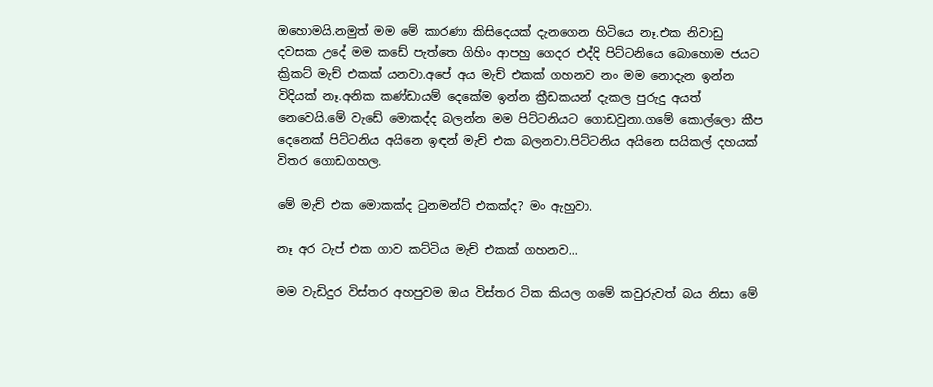ඔහොමයි.නමුත් මම මේ කාරණා කිසිදෙයක් දැනගෙන හිටියෙ නෑ.එක නිවාඩු දවසක උදේ මම කඩේ පැත්තෙ ගිහිං ආපහු ගෙදර එද්දි පිට්ටනියෙ බොහොම ජයට ක්‍රිකට් මැච් එකක් යනවා.අපේ අය මැච් එකක් ගහනව නං මම නොදැන ඉන්න විදියක් නෑ.අනික කණ්ඩායම් දෙකේම ඉන්න ක්‍රීඩකයන් දැකල පුරුදු අයත් නෙවෙයි.මේ වැඩේ මොකද්ද බලන්න මම පිට්ටනියට ගොඩවුනා.ගමේ කොල්ලො කීප දෙනෙක් පිට්ටනිය අයිනෙ ඉඳන් මැච් එක බලනවා.පිට්ටනිය අයිනෙ සයිකල් දහයක් විතර ගොඩගහල.

මේ මැච් එක මොකක්ද ටුනමන්ට් එකක්ද? මං ඇහුවා.

නෑ අර ටැප් එක ගාව කට්ටිය මැච් එකක් ගහනව...

මම වැඩිදුර විස්තර අහපුවම ඔය විස්තර ටික කියල ගමේ කවුරුවත් බය නිසා මේ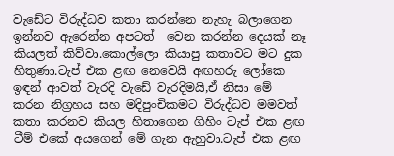වැඩේට විරුද්ධව කතා කරන්නෙ නැහැ බලාගෙන ඉන්නව ඇරෙන්න අපටත්  වෙන කරන්න දෙයක් නෑ කියලත් කිව්වා.කොල්ලො කියාපු කතාවට මට දුක හිතුණා.ටැප් එක ළඟ නෙවෙයි අඟහරු ලෝකෙ ඉඳන් ආවත් වැරදි වැඩේ වැරදිමයි,ඒ නිසා මේ කරන නිග්‍රහය සහ මදිපුංචිකමට විරුද්ධව මමවත් කතා කරනව කියල හිතාගෙන ගිහිං ටැප් එක ළඟ ටීම් එකේ අයගෙන් මේ ගැන ඇහුවා.ටැප් එක ළඟ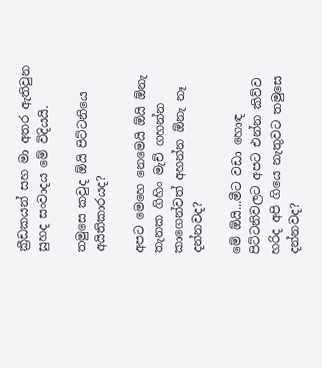ක්‍රීඩකයන් සහ මා අතර ඇතිවුන සුහද සංවාදය මේ විදියයි.

තමුසෙ කවුද ඕයි පිට්ටනියෙ අයිතිකාරයද?

අපට මෙහෙ නෙමෙයි ඕයි ඕනැ තැනක ගිහිං මැච් ගහන්න කාගෙන්වත් අහන්න ඕනැ නෑ දන්නවද?

මේ ඕයි...මීට වඩා හොඳ පිට්ටනිවලට අපට එන්න කිව්ව හරිද අපි ගියෙ නැතුවට තමුසෙ දන්නවද?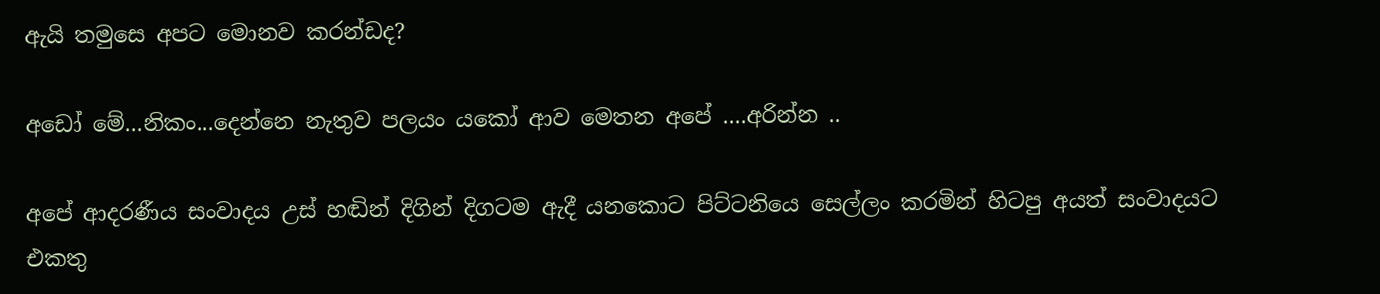ඇයි තමුසෙ අපට මොනව කරන්ඩද?

අඩෝ මේ...නිකං...දෙන්නෙ නැතුව පලයං යකෝ ආව මෙතන අපේ ....අරින්න ..

අපේ ආදරණීය සංවාදය උස් හඬින් දිගින් දිගටම ඇදී යනකොට පිට්ටනියෙ සෙල්ලං කරමින් හිටපු අයත් සංවාදයට එකතු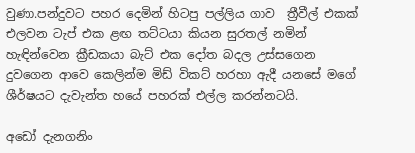වුණා.පන්දුවට පහර දෙමින් හිටපු පල්ලිය ගාව  ත්‍රීවීල් එකක් එලවන ටැප් එක ළඟ තට්ටයා කියන සුරතල් නමින් හැඳින්වෙන ක්‍රීඩකයා බැට් එක දෝත බදල උස්සගෙන දුවගෙන ආවෙ කෙලින්ම මිඩ් විකට් හරහා ඇදී යනසේ මගේ ශීර්ෂයට දැවැන්ත හයේ පහරක් එල්ල කරන්නටයි.

අඩෝ දැනගනිං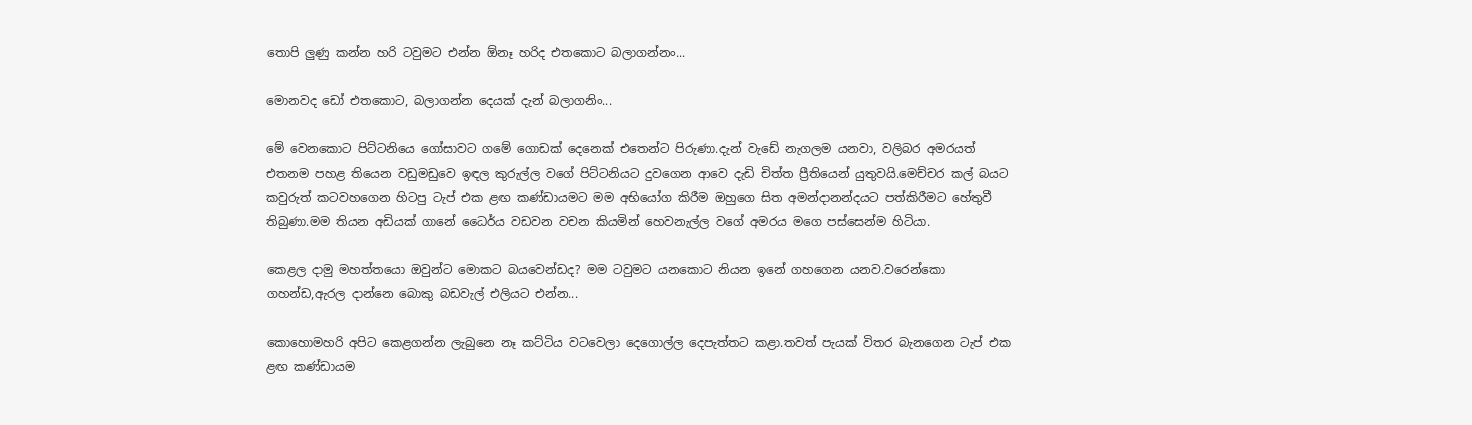තොපි ලුණු කන්න හරි ටවුමට එන්න ඕනෑ හරිද එතකොට බලාගන්නං...

මොනවද ඩෝ එතකොට, බලාගන්න දෙයක් දැන් බලාගනිං...

මේ වෙනකොට පිට්ටනියෙ ගෝසාවට ගමේ ගොඩක් දෙනෙක් එතෙන්ට පිරුණා.දැන් වැඩේ නැගලම යනවා, වලිබර අමරයත් එතනම පහළ තියෙන වඩුමඩුවෙ ඉඳල කුරුල්ල වගේ පිට්ටනියට දුවගෙන ආවෙ දැඩි චිත්ත ප්‍රීතියෙන් යුතුවයි.මෙච්චර කල් බයට කවුරුත් කටවහගෙන හිටපු ටැප් එක ළඟ කණ්ඩායමට මම අභියෝග කිරීම ඔහුගෙ සිත අමන්දානන්දයට පත්කිරීමට හේතුවී තිබුණා.මම තියන අඩියක් ගානේ ධෛර්ය වඩවන වචන කියමින් හෙවනැල්ල වගේ අමරය මගෙ පස්සෙන්ම හිටියා.

කෙළල දාමු මහත්තයො ඔවුන්ට මොකට බයවෙන්ඩද? මම ටවුමට යනකොට නියන ඉනේ ගහගෙන යනව.වරෙන්කො ගහන්ඩ,ඇරල දාන්නෙ බොකු බඩවැල් එලියට එන්න...

කොහොමහරි අපිට කෙළගන්න ලැබුනෙ නෑ කට්ටිය වටවෙලා දෙගොල්ල දෙපැත්තට කළා.තවත් පැයක් විතර බැනගෙන ටැප් එක ළඟ කණ්ඩායම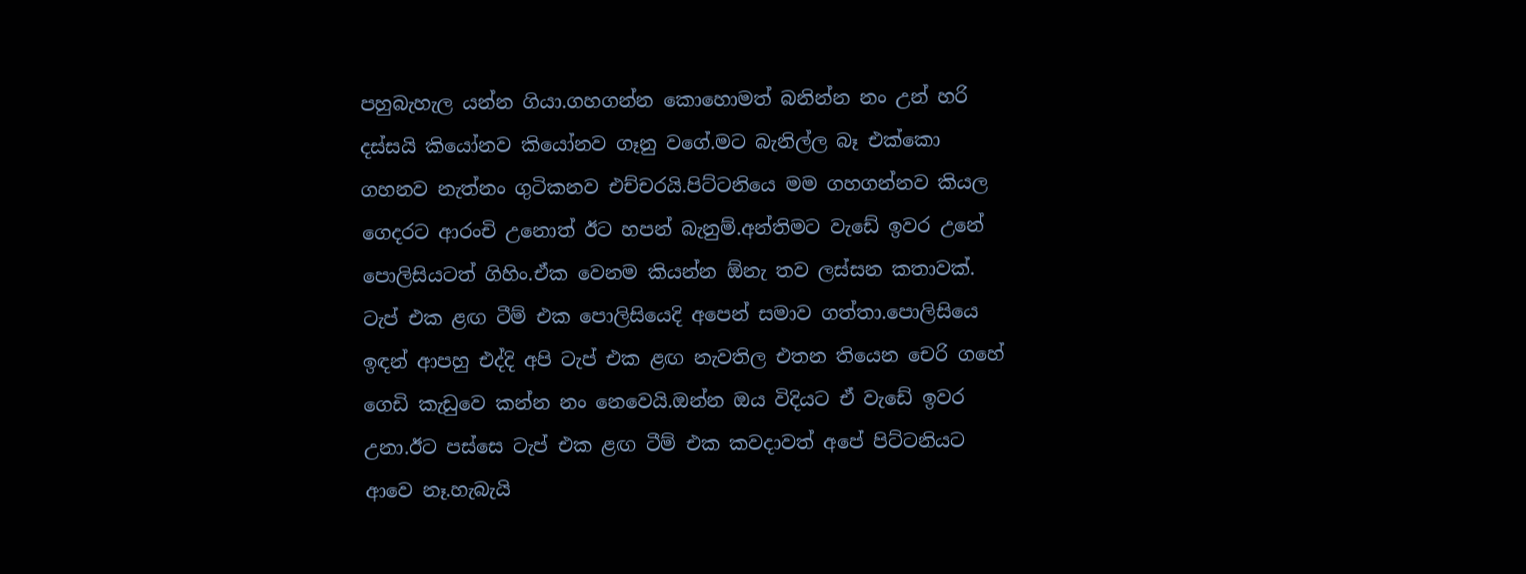පහුබැහැල යන්න ගියා.ගහගන්න කොහොමත් බනින්න නං උන් හරි දස්සයි කියෝනව කියෝනව ගෑනු වගේ.මට බැනිල්ල බෑ එක්කො ගහනව නැත්නං ගුටිකනව එච්චරයි.පිට්ටනියෙ මම ගහගන්නව කියල ගෙදරට ආරංචි උනොත් ඊට හපන් බැනුම්.අන්තිමට වැඩේ ඉවර උනේ පොලිසියටත් ගිහිං.ඒක වෙනම කියන්න ඕනැ තව ලස්සන කතාවක්. ටැප් එක ළඟ ටීම් එක පොලිසියෙදි අපෙන් සමාව ගත්තා.පොලිසියෙ ඉඳන් ආපහු එද්දි අපි ටැප් එක ළඟ නැවතිල එතන තියෙන චෙරි ගහේ ගෙඩි කැඩුවෙ කන්න නං නෙවෙයි.ඔන්න ඔය විදියට ඒ වැඩේ ඉවර උනා.ඊට පස්සෙ ටැප් එක ළඟ ටීම් එක කවදාවත් අපේ පිට්ටනියට ආවෙ නෑ.හැබැයි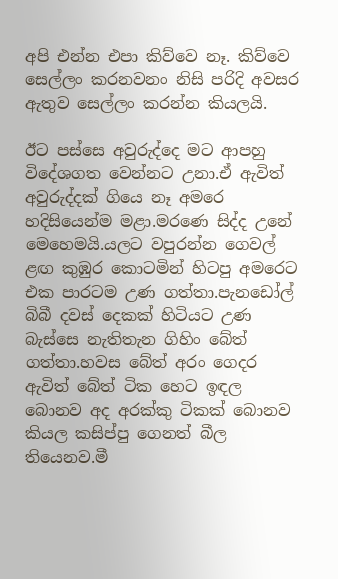අපි එන්න එපා කිව්වෙ නෑ. කිව්වෙ සෙල්ලං කරනවනං නිසි පරිදි අවසර ඇතුව සෙල්ලං කරන්න කියලයි.

ඊට පස්සෙ අවුරුද්දෙ මට ආපහු විදේශගත වෙන්නට උනා.ඒ ඇවිත් අවුරුද්දක් ගියෙ නෑ අමරෙ හදිසියෙන්ම මළා.මරණෙ සිද්ද උනේ මෙහෙමයි.යලට වපුරන්න ගෙවල් ළඟ කුඹුර කොටමින් හිටපු අමරෙට එක පාරටම උණ ගත්තා.පැනඩෝල් බිබී දවස් දෙකක් හිටියට උණ බැස්සෙ නැතිතැන ගිහිං බේත් ගත්තා.හවස බේත් අරං ගෙදර ඇවිත් බේත් ටික හෙට ඉඳල බොනව අද අරක්කු ටිකක් බොනව කියල කසිප්පු ගෙනත් බීල තියෙනව.මී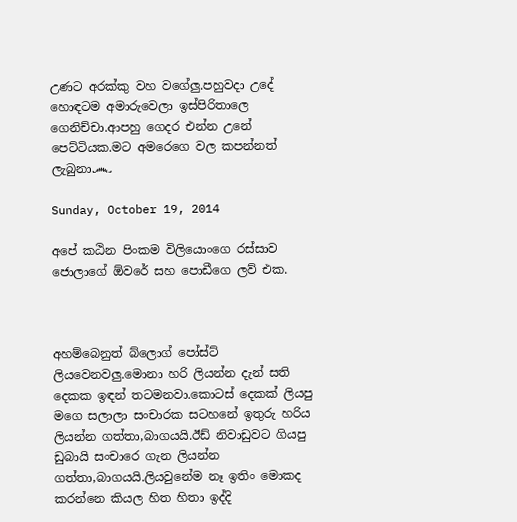උණට අරක්කු වහ වගේලු.පහුවදා උදේ හොඳටම අමාරුවෙලා ඉස්පිරිතාලෙ ගෙනිච්චා.ආපහු ගෙදර එන්න උනේ පෙට්ටියක.මට අමරෙගෙ වල කපන්නත් ලැබුනා෴

Sunday, October 19, 2014

අපේ කඨින පිංකම විලියොංගෙ රස්සාව ජොලාගේ ඕවරේ සහ පොඩීගෙ ලව් එක.



අහම්බෙනුත් බ්ලොග් පෝස්ට් ලියවෙනවලු.මොනා හරි ලියන්න දැන් සති දෙකක ඉඳන් තටමනවා.කොටස් දෙකක් ලියපු මගෙ සලාලා සංචාරක සටහනේ ඉතුරු හරිය ලියන්න ගත්තා,බාගයයි.ඊඩ් නිවාඩුවට ගියපු ඩුබායි සංචාරෙ ගැන ලියන්න ගත්තා,බාගයයි.ලියවුනේම නෑ ඉතිං මොකද කරන්නෙ කියල හිත හිතා ඉද්දි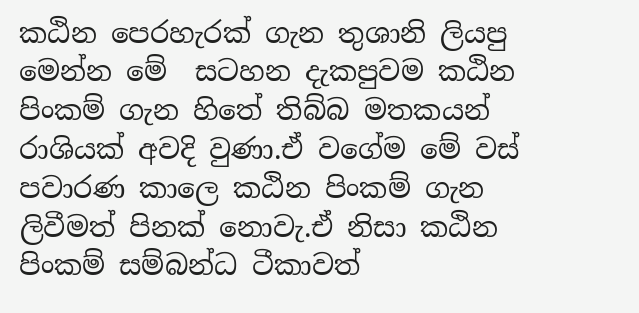කඨින පෙරහැරක් ගැන තුශානි ලියපු මෙන්න මේ  සටහන දැකපුවම කඨින පිංකම් ගැන හිතේ තිබ්බ මතකයන් රාශියක් අවදි වුණා.ඒ වගේම මේ වස් පවාරණ කාලෙ කඨින පිංකම් ගැන ලිවීමත් පිනක් නොවැ.ඒ නිසා කඨින පිංකම් සම්බන්ධ ටීකාවත්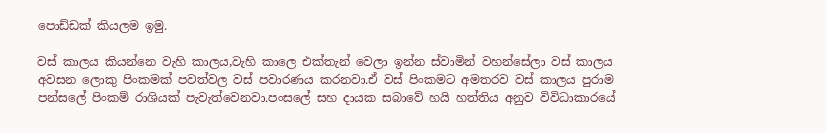පොඩ්ඩක් කියලම ඉමු.

වස් කාලය කියන්නෙ වැහි කාලය,වැහි කාලෙ එක්තැන් වෙලා ඉන්න ස්වාමින් වහන්සේලා වස් කාලය අවසන ලොකු පිංකමක් පවත්වල වස් පවාරණය කරනවා.ඒ වස් පිංකමට අමතරව වස් කාලය පුරාම පන්සලේ පිංකම් රාශියක් පැවැත්වෙනවා.පංසලේ සහ දායක සබාවේ හයි හත්තිය අනුව විවිධාකාරයේ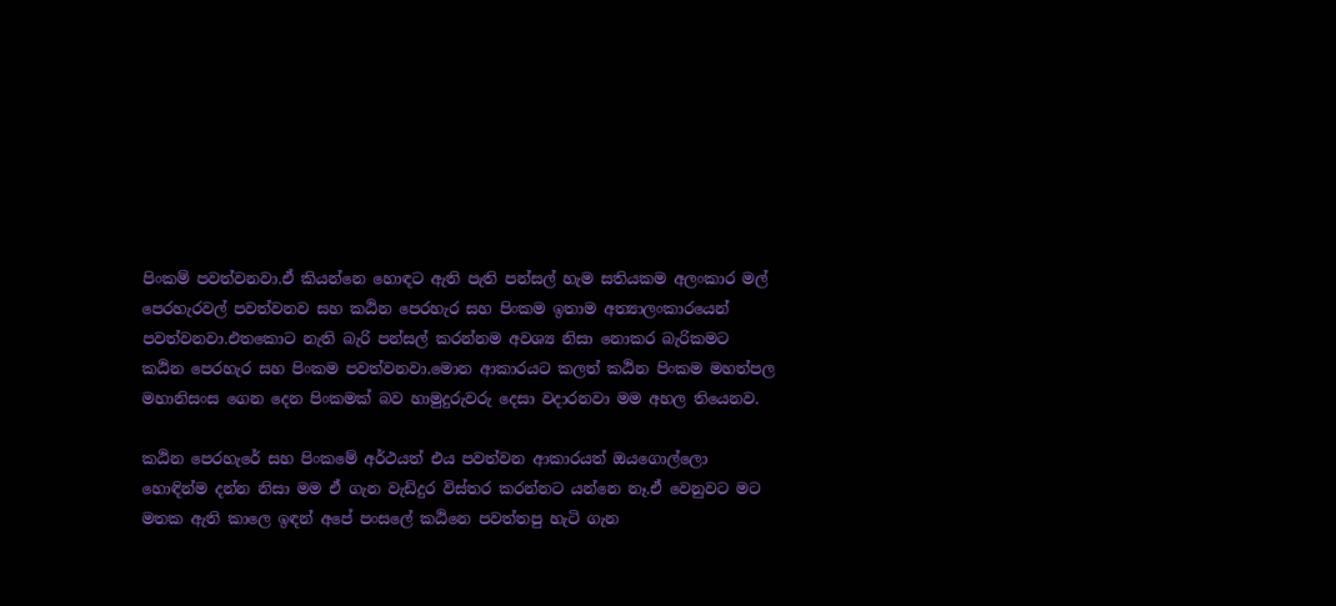පිංකම් පවත්වනවා.ඒ කියන්නෙ හොඳට ඇති පැති පන්සල් හැම සතියකම අලංකාර මල් පෙරහැරවල් පවත්වනව සහ කඨින පෙරහැර සහ පිංකම ඉතාම අත්‍යාලංකාරයෙන් පවත්වනවා.එතකොට නැති බැරි පන්සල් කරන්නම අවශ්‍ය නිසා නොකර බැරිකමට කඨින පෙරහැර සහ පිංකම පවත්වනවා.මොන ආකාරයට කලත් කඨින පිංකම මහත්පල මහානිසංස ගෙන දෙන පිංකමක් බව හාමුදුරුවරු දෙසා වදාරනවා මම අහල තියෙනව.

කඨින පෙරහැරේ සහ පිංකමේ අර්ථයත් එය පවත්වන ආකාරයත් ඔයගොල්ලො හොඳින්ම දන්න නිසා මම ඒ ගැන වැඩිදුර විස්තර කරන්නට යන්නෙ නෑ.ඒ වෙනුවට මට මතක ඇති කාලෙ ඉඳන් අපේ පංසලේ කඨිනෙ පවත්තපු හැටි ගැන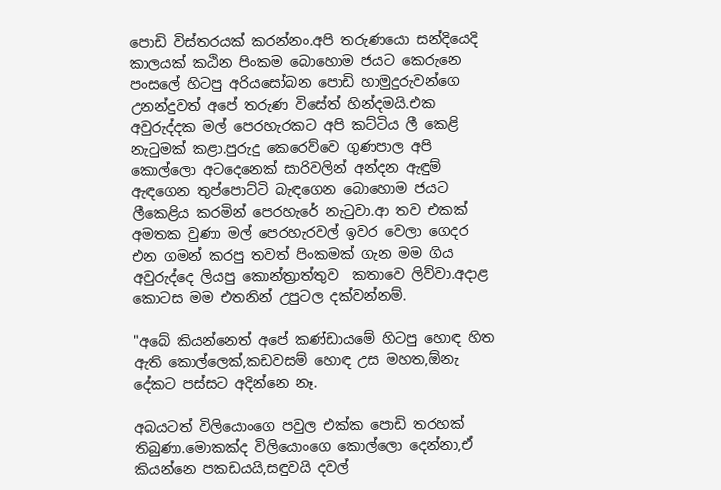පොඩි විස්තරයක් කරන්නං.අපි තරුණයො සන්දියෙදි කාලයක් කඨින පිංකම බොහොම ජයට කෙරුනෙ පංසලේ හිටපු අරියසෝබන පොඩි හාමුදුරුවන්ගෙ උනන්දුවත් අපේ තරුණ විසේත් හින්දමයි.එක අවුරුද්දක මල් පෙරහැරකට අපි කට්ටිය ලී කෙළි නැටුමක් කළා.පුරුදු කෙරෙව්වෙ ගුණපාල අපි කොල්ලො අටදෙනෙක් සාරිවලින් අන්දන ඇඳුම් ඇඳගෙන තුප්පොට්ටි බැඳගෙන බොහොම ජයට ලීකෙළිය කරමින් පෙරහැරේ නැටුවා.ආ තව එකක් අමතක වුණා මල් පෙරහැරවල් ඉවර වෙලා ගෙදර එන ගමන් කරපු තවත් පිංකමක් ගැන මම ගිය අවුරුද්දෙ ලියපු කොන්ත්‍රාත්තුව  කතාවෙ ලිව්වා.අදාළ කොටස මම එතනින් උපුටල දක්වන්නම්.

"අබේ කියන්නෙත් අපේ කණ්ඩායමේ හිටපු හොඳ හිත ඇති කොල්ලෙක්,කඩවසම් හොඳ උස මහත,ඕනැ දේකට පස්සට අදින්නෙ නෑ.

අබයටත් විලියොංගෙ පවුල එක්ක පොඩි තරහක් තිබුණා.මොකක්ද විලියොංගෙ කොල්ලො දෙන්නා,ඒ කියන්නෙ පකඩයයි,සඳුවයි දවල්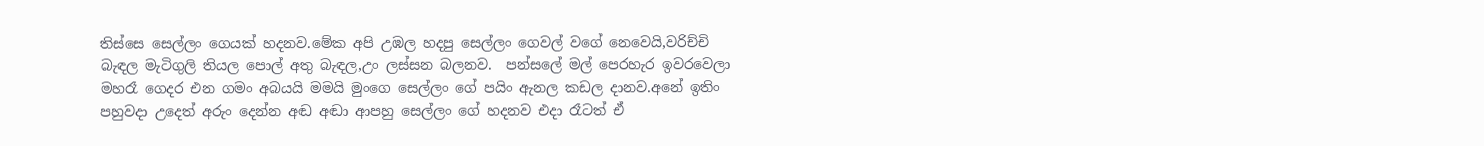තිස්සෙ සෙල්ලං ගෙයක් හදනව.මේක අපි උඹල හදපු සෙල්ලං ගෙවල් වගේ නෙවෙයි,වරිච්චි බැඳල මැටිගුලි තියල පොල් අතු බැඳල,උං ලස්සන බලනව.  පන්සලේ මල් පෙරහැර ඉවරවෙලා මහරෑ ගෙදර එන ගමං අබයයි මමයි මුංගෙ සෙල්ලං ගේ පයිං ඇනල කඩල දානව.අනේ ඉතිං පහුවදා උදෙත් අරුං දෙන්න අඬ අඬා ආපහු සෙල්ලං ගේ හදනව එදා රෑටත් ඒ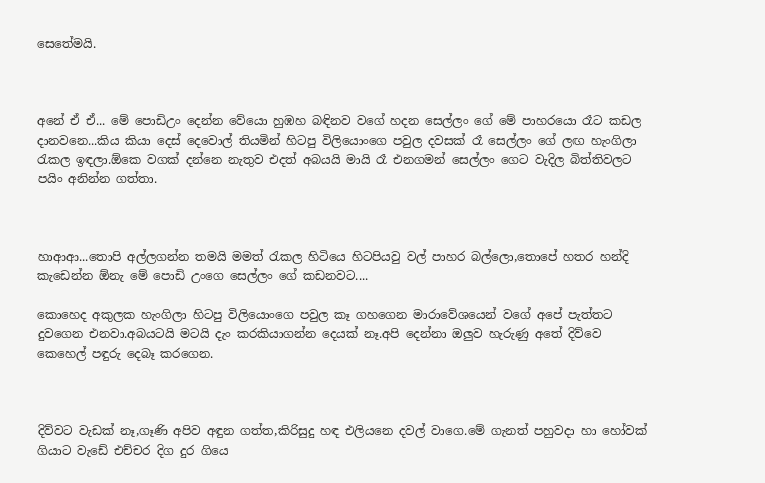සෙතේමයි.



අනේ ඒ ඒ... මේ පොඩිඋං දෙන්න වේයො හුඹහ බඳිනව වගේ හදන සෙල්ලං ගේ මේ පාහරයො රෑට කඩල දානවනෙ...කිය කියා දෙස් දෙවොල් තියමින් හිටපු විලියොංගෙ පවුල දවසක් රෑ සෙල්ලං ගේ ලඟ හැංගිලා රැකල ඉඳලා.ඕකෙ වගක් දන්නෙ නැතුව එදත් අබයයි මායි රෑ එනගමන් සෙල්ලං ගෙට වැදිල බිත්තිවලට පයිං අනින්න ගත්තා.



හාආආ...තොපි අල්ලගන්න තමයි මමත් රැකල හිටියෙ හිටපියවු වල් පාහර බල්ලො,තොපේ හතර හන්දි කැඩෙන්න ඕනැ මේ පොඩි උංගෙ සෙල්ලං ගේ කඩනවට....

කොහෙද අකුලක හැංගිලා හිටපු විලියොංගෙ පවුල කෑ ගහගෙන මාරාවේශයෙන් වගේ අපේ පැත්තට දුවගෙන එනවා.අබයටයි මටයි දැං කරකියාගන්න දෙයක් නෑ.අපි දෙන්නා ඔලුව හැරුණු අතේ දිව්වෙ කෙහෙල් පඳුරු දෙබෑ කරගෙන.



දිව්වට වැඩක් නෑ,ගෑණි අපිව අඳුන ගත්ත,කිරිසුදු හඳ එලියනෙ දවල් වාගෙ.මේ ගැනත් පහුවදා හා හෝවක් ගියාට වැඩේ එච්චර දිග දුර ගියෙ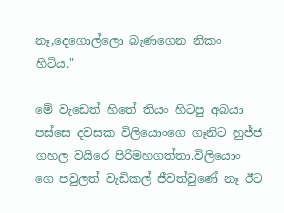නෑ,දෙගොල්ලො බැණගෙන නිකං හිටිය."

මේ වැඩෙත් හිතේ තියං හිටපු අබයා පස්සෙ දවසක විලියොංගෙ ගෑනිට හුජ්ජ ගහල වයිරෙ පිරිමහගත්තා.විලියොං ගෙ පවුලත් වැඩිකල් ජීවත්වුණේ නෑ ඊට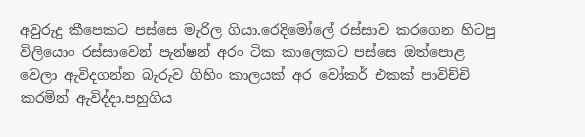අවුරුදු කීපෙකට පස්සෙ මැරිල ගියා.රෙදිමෝලේ රස්සාව කරගෙන හිටපු විලියොං රස්සාවෙන් පැන්ෂන් අරං ටික කාලෙකට පස්සෙ ඔත්පොළ වෙලා ඇවිදගන්න බැරුව ගිහිං කාලයක් අර වෝකර් එකක් පාවිච්චි කරමින් ඇවිද්දා.පහුගිය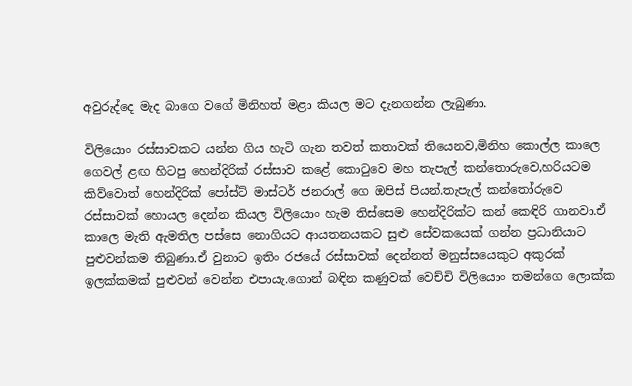අවුරුද්දෙ මැද බාගෙ වගේ මිනිහත් මළා කියල මට දැනගන්න ලැබුණා.

විලියොං රස්සාවකට යන්න ගිය හැටි ගැන තවත් කතාවක් තියෙනව,මිනිහ කොල්ල කාලෙ  ගෙවල් ළඟ හිටපු හෙන්දිරික් රස්සාව කළේ කොටුවෙ මහ තැපැල් කන්තොරුවෙ,හරියටම කිව්වොත් හෙන්දිරික් පෝස්ට් මාස්ටර් ජනරාල් ගෙ ඔපිස් පියන්.තැපැල් කන්තෝරුවෙ රස්සාවක් හොයල දෙන්න කියල විලියොං හැම තිස්සෙම හෙන්දිරික්ට කන් කෙඳිරි ගානවා.ඒ කාලෙ මැති ඇමතිල පස්සෙ නොගියට ආයතනයකට සුළු සේවකයෙක් ගන්න ප්‍රධානියාට පුළුවන්කම තිබුණා.ඒ වුනාට ඉතිං රජයේ රස්සාවක් දෙන්නත් මනුස්සයෙකුට අකුරක් ඉලක්කමක් පුළුවන් වෙන්න එපායැ.ගොන් බඳින කණුවක් වෙච්චි විලියොං තමන්ගෙ ලොක්ක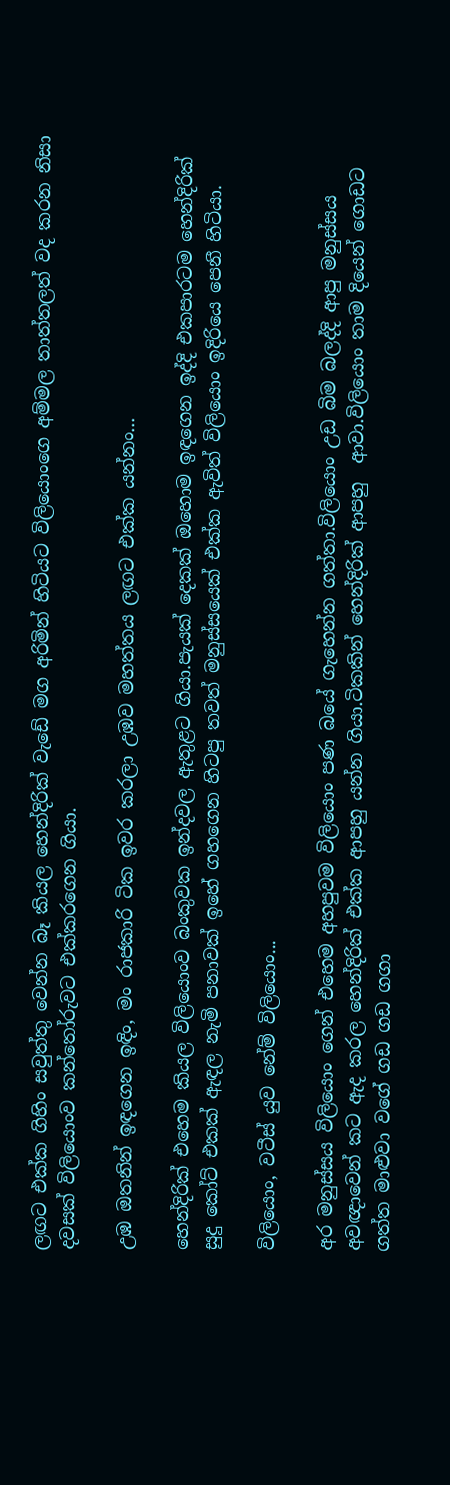ලඟට එක්ක ගිහිං සවුත්තු වෙන්න බෑ කියල හෙන්දිරික් වැඩේ මග අරිමින් හිටියට විලියොංගෙ අම්මල තාත්තලත් වද කරන නිසා දවසක් විලියොංව කන්තෝරුවට එක්කරගෙන ගියා.

උඹ ඔතනින් ඉඳගෙන ඉඳිං, මං රාජකාරි ටික ඉවර කරලා උඹව මහත්තය ලඟට එක්ක යන්නං...

හෙන්දිරික් එහෙම කියල විලියොංව බංකුවක ඉන්දවල ඇතුළට ගියා.පැයක් දෙකක් ඔහොම ඉඳගෙන ඉද්දි එකපාරටම හෙන්දිරික් සුදු කෝට් එකක් ඇඳල නැමි පනාවක් ඉහේ ගහගෙන හිටපු තවත් මනුස්සයෙක් එක්ක ඇවිත් විලියොං ඉදිරියෙ පෙනී හිටියා.

විලියොං, වටීස් යුව නේම් විලියොං...

අර මනුස්සය විලියොං ගෙන් එහෙම අහපුවම විලියොං පණ බයේ ගැහෙන්න ගත්තා.විලියොං උඩ බිම බලද්දි ආපු මනුස්සය අවඥාවෙන් කට ඇද කරල හෙන්දිරික් එක්ක ආපහු යන්න ගියා.ටිකකින් හෙන්දිරික් ආපහු  ආවා.විලියොං තාම දියෙන් ගොඩට ගත්ත මාළුවා වගේ ගඩ ගඩ ගගා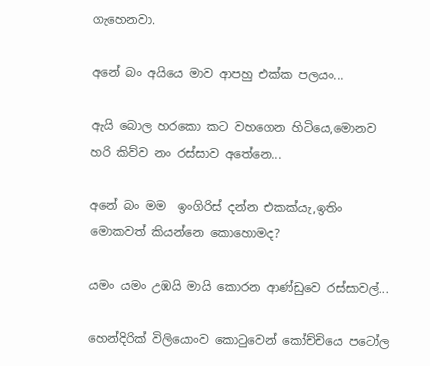ගැහෙනවා.

අනේ බං අයියෙ මාව ආපහු එක්ක පලයං...

ඇයි බොල හරකො කට වහගෙන හිටියෙ,මොනව හරි කිව්ව නං රස්සාව අතේනෙ...

අනේ බං මම  ඉංගිරිස් දන්න එකක්යැ,ඉතිං මොකවත් කියන්නෙ කොහොමද?

යමං යමං උඹයි මායි කොරන ආණ්ඩුවෙ රස්සාවල්...

හෙන්දිරික් විලියොංව කොටුවෙන් කෝච්චියෙ පටෝල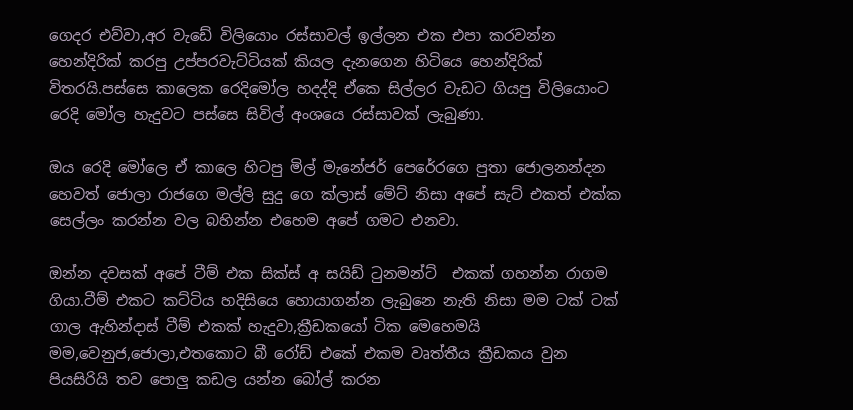ගෙදර එව්වා,අර වැඩේ විලියොං රස්සාවල් ඉල්ලන එක එපා කරවන්න හෙන්දිරික් කරපු උප්පරවැට්ටියක් කියල දැනගෙන හිටියෙ හෙන්දිරික් විතරයි.පස්සෙ කාලෙක රෙදිමෝල හදද්දි ඒකෙ සිල්ලර වැඩට ගියපු විලියොංට  රෙදි මෝල හැදුවට පස්සෙ සිවිල් අංශයෙ රස්සාවක් ලැබුණා.

ඔය රෙදි මෝලෙ ඒ කාලෙ හිටපු මිල් මැනේජර් පෙරේරගෙ පුතා ජොලනන්දන හෙවත් ජොලා රාජගෙ මල්ලි සුදු ගෙ ක්ලාස් මේට් නිසා අපේ සැට් එකත් එක්ක සෙල්ලං කරන්න වල බහින්න එහෙම අපේ ගමට එනවා.

ඔන්න දවසක් අපේ ටීම් එක සික්ස් අ සයිඩ් ටුනමන්ට්  එකක් ගහන්න රාගම ගියා.ටීම් එකට කට්ටිය හදිසියෙ හොයාගන්න ලැබුනෙ නැති නිසා මම ටක් ටක් ගාල ඇහින්දාස් ටීම් එකක් හැදුවා,ක්‍රීඩකයෝ ටික මෙහෙමයි මම,වෙනුජ,ජොලා,එතකොට බී රෝඩ් එකේ එකම වෘත්තීය ක්‍රීඩකය වුන පියසිරියි තව පොලු කඩල යන්න බෝල් කරන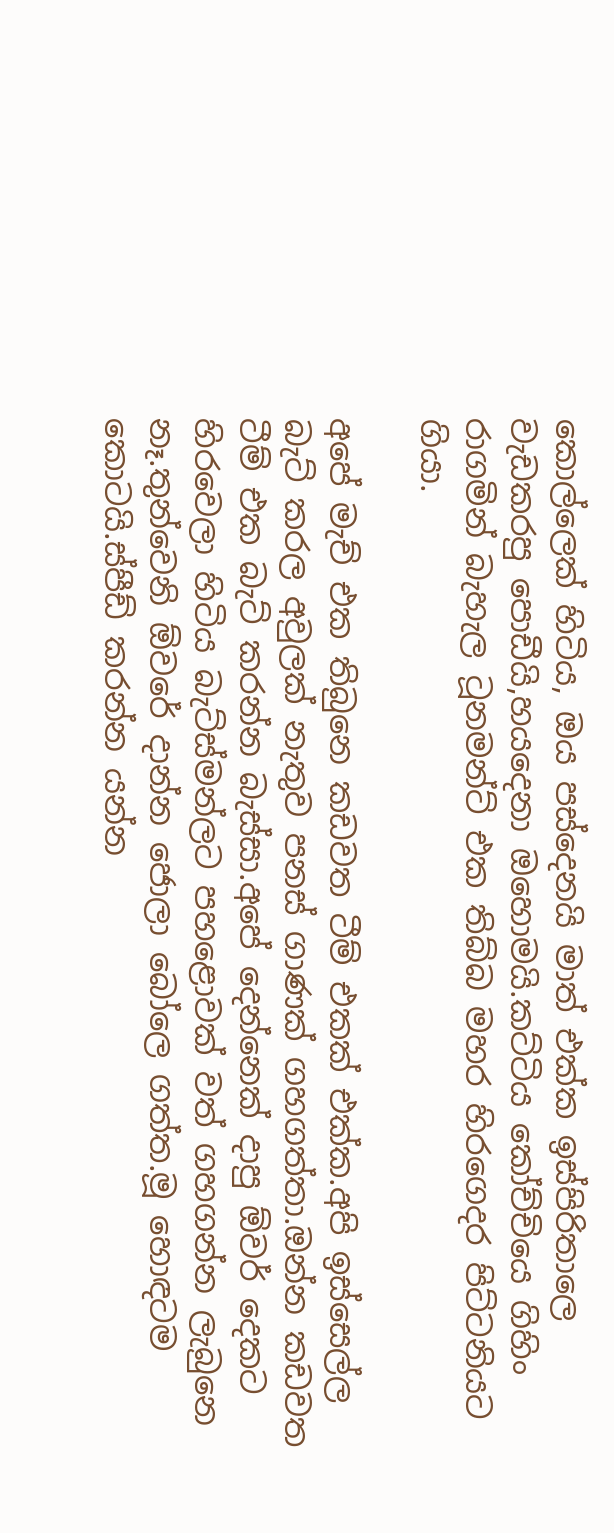කොල්ලෙක් හිටිය, ඔය පස්දෙනයි මාත් එක්ක ඉස්පිරිතාලෙ වැඩකරපු පොඩීයි,හයදෙනා ඔහොමයි.කට්ටිය කෝච්චියෙ ගිහිං රාගමින් බැහැල ටූනමන්ට් එක තිබ්බ මහර හිරගෙදර පිට්ටනියට ගියා.

අපේ මැච් එක තිබුනෙ කඩවත ටීම් එකක් එක්ක.අපි ඉස්සෙල්ල බැට් කරල අවුලක් නැතුව පනස් ගාණක් ගහගත්තා.ඔන්න කඩවත ටීම් එක බැට් කරන්න බැස්සා.අපේ දෙන්නෙක් දාපු ඕවර් දෙකට හිරවෙලා හිටිය බැට්ස්මන්ලට පහළොවක් වත් ගහගන්න ලැබුනෙ නෑ.තුන්වෙනි ඕවරේ දාන්න ජොලා බෝලෙ ගත්ත.මූ හොඳටම කොටයි.ස්පීඩ් කරන්න යන්න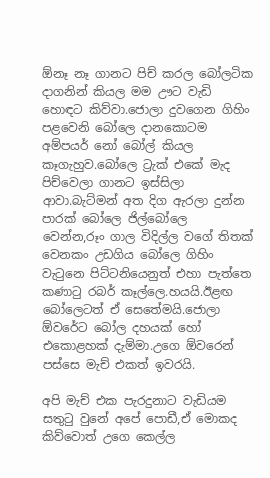ඕනෑ නෑ ගානට පිච් කරල බෝලටික දාගනින් කියල මම ඌට වැඩි හොඳට කිව්වා.ජොලා දුවගෙන ගිහිං පළවෙනි බෝලෙ දානකොටම අම්පයර් නෝ බෝල් කියල කෑගැහුව.බෝලෙ ට්‍රැක් එකේ මැද පිච්වෙලා ගානට ඉස්සිලා ආවා.බැට්මන් අත දිග ඇරලා දුන්න පාරක් බෝලෙ ජිල්බෝලෙ වෙන්න,රූං ගාල විදිල්ල වගේ තිතක් වෙනකං උඩගිය බෝලෙ ගිහිං වැටුනෙ පිට්ටනියෙනුත් එහා පැත්තෙ කණාටු රබර් කෑල්ලෙ.හයයි.ඊළඟ බෝලෙටත් ඒ සෙතේමයි.ජොලා ඕවරේට බෝල දහයක් හෝ එකොළහක් දැම්මා.උගෙ ඕවරෙන් පස්සෙ මැච් එකත් ඉවරයි.

අපි මැච් එක පැරදුනාට වැඩියම සතුටු වුනේ අපේ පොඩී,ඒ මොකද කිව්වොත් උගෙ කෙල්ල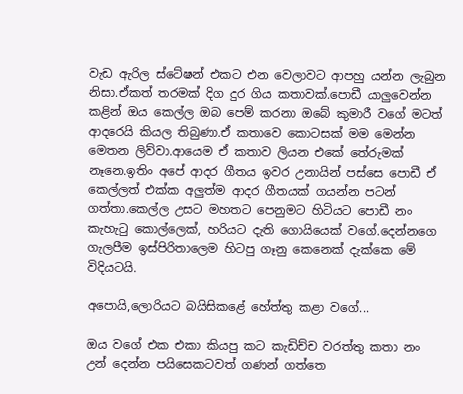වැඩ ඇරිල ස්ටේෂන් එකට එන වෙලාවට ආපහු යන්න ලැබුන නිසා.ඒකත් තරමක් දිග දුර ගිය කතාවක්.පොඩී යාලුවෙන්න කළින් ඔය කෙල්ල ඔබ පෙම් කරනා ඔබේ කුමාරී වගේ මටත් ආදරෙයි කියල තිබුණා.ඒ කතාවෙ කොටසක් මම මෙන්න මෙතන ලිව්වා.ආයෙම ඒ කතාව ලියන එකේ තේරුමක් නෑනෙ.ඉතිං අපේ ආදර ගීතය ඉවර උනායින් පස්සෙ පොඩී ඒ කෙල්ලත් එක්ක අලුත්ම ආදර ගීතයක් ගයන්න පටන් ගත්තා.කෙල්ල උසට මහතට පෙනුමට හිටියට පොඩී නං කැහැටු කොල්ලෙක්, හරියට දැති ගොයියෙක් වගේ.දෙන්නගෙ ගැලපීම ඉස්පිරිතාලෙම හිටපු ගෑනු කෙනෙක් දැක්කෙ මේ විදියටයි.

අපොයි,ලොරියට බයිසිකළේ හේත්තු කළා වගේ...

ඔය වගේ එක එකා කියපු කට කැඩිච්ච වරත්තු කතා නං උන් දෙන්න පයිසෙකටවත් ගණන් ගත්තෙ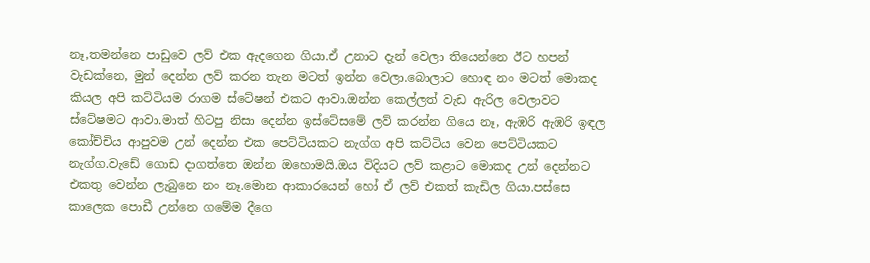නෑ,තමන්නෙ පාඩුවෙ ලව් එක ඇදගෙන ගියා.ඒ උනාට දැන් වෙලා තියෙන්නෙ ඊට හපන් වැඩක්නෙ, මුන් දෙන්න ලව් කරන තැන මටත් ඉන්න වෙලා.බොලාට හොඳ නං මටත් මොකද කියල අපි කට්ටියම රාගම ස්ටේෂන් එකට ආවා.ඔන්න කෙල්ලත් වැඩ ඇරිල වෙලාවට ස්ටේෂමට ආවා.මාත් හිටපු නිසා දෙන්න ඉස්ටේසමේ ලව් කරන්න ගියෙ නෑ, ඇඹරි ඇඹරි ඉඳල කෝච්චිය ආපුවම උන් දෙන්න එක පෙට්ටියකට නැග්ග අපි කට්ටිය වෙන පෙට්ටියකට නැග්ග.වැඩේ ගොඩ දාගත්තෙ ඔන්න ඔහොමයි.ඔය විදියට ලව් කළාට මොකද උන් දෙන්නට එකතු වෙන්න ලැබුනෙ නං නෑ.මොන ආකාරයෙන් හෝ ඒ ලව් එකත් කැඩිල ගියා.පස්සෙ කාලෙක පොඩී උන්නෙ ගමේම දීගෙ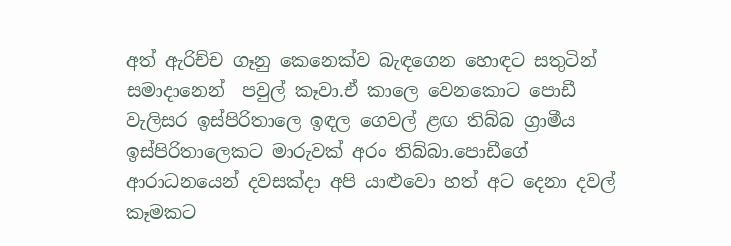අත් ඇරිච්ච ගෑනු කෙනෙක්ව බැඳගෙන හොඳට සතුටින් සමාදානෙන්  පවුල් කෑවා.ඒ කාලෙ වෙනකොට පොඩී වැලිසර ඉස්පිරිතාලෙ ඉඳල ගෙවල් ළඟ තිබ්බ ග්‍රාමීය ඉස්පිරිතාලෙකට මාරුවක් අරං තිබ්බා.පොඩීගේ ආරාධනයෙන් දවසක්දා අපි යාළුවො හත් අට දෙනා දවල් කෑමකට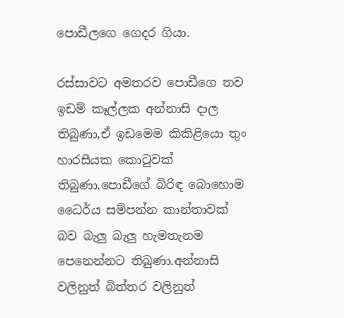පොඩීලගෙ ගෙදර ගියා.

රස්සාවට අමතරව පොඩීගෙ තව ඉඩම් කෑල්ලක අන්නාසි දාල තිබුණා,ඒ ඉඩමෙම කිකිළියො තුං හාරසීයක කොටුවක්  තිබුණා.පොඩීගේ බිරිඳ බොහොම ධෛර්ය සම්පන්න කාන්තාවක් බව බැලු බැලු හැමතැනම පෙනෙන්නට තිබුණා.අන්නාසි වලිනුත් බිත්තර වලිනුත්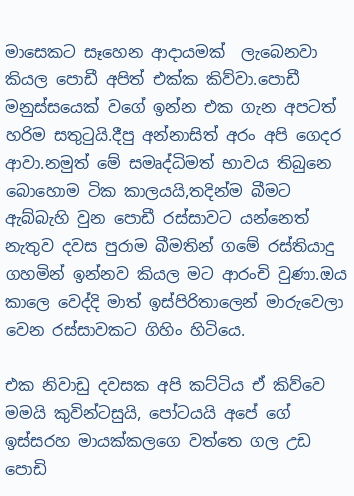මාසෙකට සෑහෙන ආදායමක්  ලැබෙනවා කියල පොඩී අපිත් එක්ක කිව්වා.පොඩී මනුස්සයෙක් වගේ ඉන්න එක ගැන අපටත් හරිම සතුටුයි.දීපු අන්නාසිත් අරං අපි ගෙදර ආවා.නමුත් මේ සමෘද්ධිමත් භාවය තිබුනෙ බොහොම ටික කාලයයි,තදින්ම බීමට ඇබ්බැහි වුන පොඩී රස්සාවට යන්නෙත් නැතුව දවස පුරාම බීමතින් ගමේ රස්තියාදු ගහමින් ඉන්නව කියල මට ආරංචි වුණා.ඔය කාලෙ වෙද්දි මාත් ඉස්පිරිතාලෙන් මාරුවෙලා වෙන රස්සාවකට ගිහිං හිටියෙ.

එක නිවාඩු දවසක අපි කට්ටිය ඒ කිව්වෙ මමයි කුවින්ටසුයි, පෝටයයි අපේ ගේ ඉස්සරහ මායක්කලගෙ වත්තෙ ගල උඩ පොඩි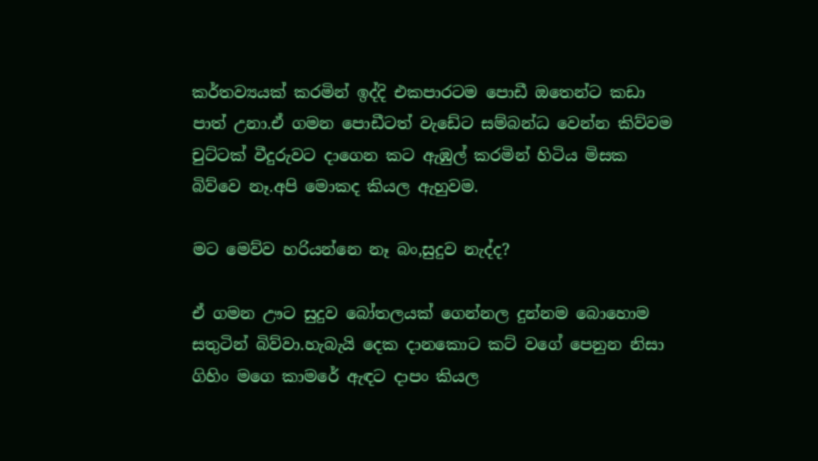කර්තව්‍යයක් කරමින් ඉද්දි එකපාරටම පොඩී ඔතෙන්ට කඩා පාත් උනා.ඒ ගමන පොඩීටත් වැඩේට සම්බන්ධ වෙන්න කිව්වම  චුට්ටක් වීදුරුවට දාගෙන කට ඇඹුල් කරමින් හිටිය මිසක බිව්වෙ නෑ.අපි මොකද කියල ඇහුවම.

මට මෙව්ව හරියන්නෙ නෑ බං,සුදුව නැද්ද?

ඒ ගමන ඌට සුදුව බෝතලයක් ගෙන්නල දුන්නම බොහොම සතුටින් බිව්වා.හැබැයි දෙක දානකොට කට් වගේ පෙනුන නිසා ගිහිං මගෙ කාමරේ ඇඳට දාපං කියල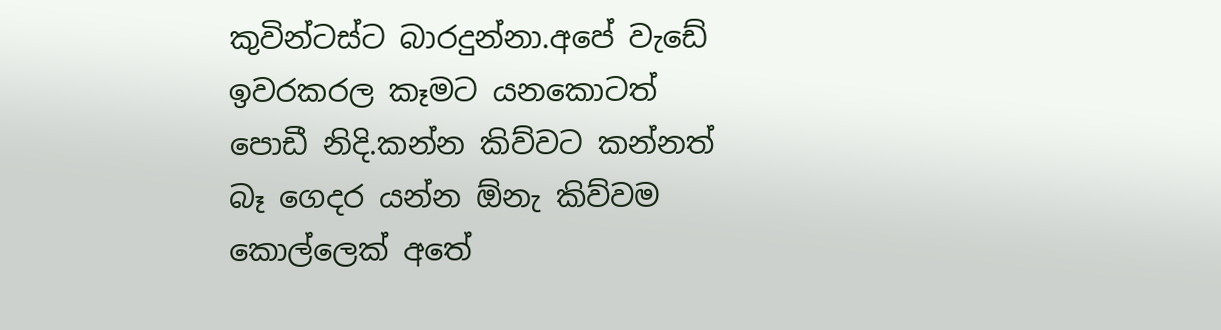කුවින්ටස්ට බාරදුන්නා.අපේ වැඩේ ඉවරකරල කෑමට යනකොටත් පොඩී නිදි.කන්න කිව්වට කන්නත් බෑ ගෙදර යන්න ඕනැ කිව්වම කොල්ලෙක් අතේ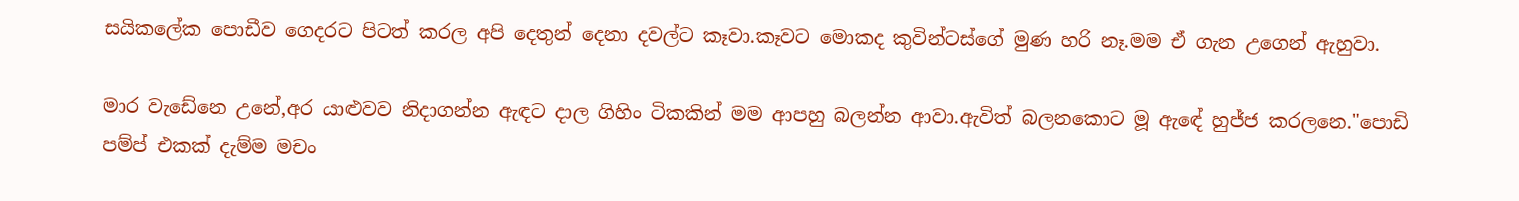සයිකලේක පොඩීව ගෙදරට පිටත් කරල අපි දෙතුන් දෙනා දවල්ට කෑවා.කෑවට මොකද කුවින්ටස්ගේ මුණ හරි නෑ.මම ඒ ගැන උගෙන් ඇහුවා.

මාර වැඩේනෙ උනේ,අර යාළුවව නිදාගන්න ඇඳට දාල ගිහිං ටිකකින් මම ආපහු බලන්න ආවා.ඇවිත් බලනකොට මූ ඇඳේ හුජ්ජ කරලනෙ."පොඩි පම්ප් එකක් දැම්ම මචං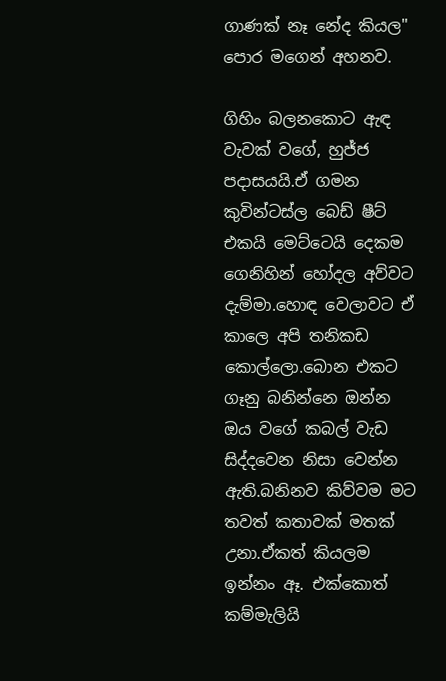ගාණක් නෑ නේද කියල" පොර මගෙන් අහනව.

ගිහිං බලනකොට ඇඳ වැවක් වගේ, හුජ්ජ පදාසයයි.ඒ ගමන කුවින්ටස්ල බෙඩ් ෂීට් එකයි මෙට්ටෙයි දෙකම ගෙනිහින් හෝදල අව්වට දැම්මා.හොඳ වෙලාවට ඒ කාලෙ අපි තනිකඩ කොල්ලො.බොන එකට ගෑනු බනින්නෙ ඔන්න ඔය වගේ කබල් වැඩ සිද්දවෙන නිසා වෙන්න ඇති.බනිනව කිව්වම මට තවත් කතාවක් මතක් උනා.ඒකත් කියලම ඉන්නං ඈ. එක්කොත් කම්මැලියි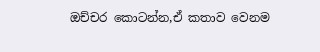ඔච්චර කොටන්න,ඒ කතාව වෙනම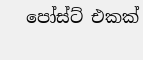පෝස්ට් එකක්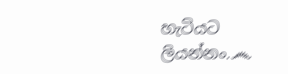හැටියට ලියන්නං.෴